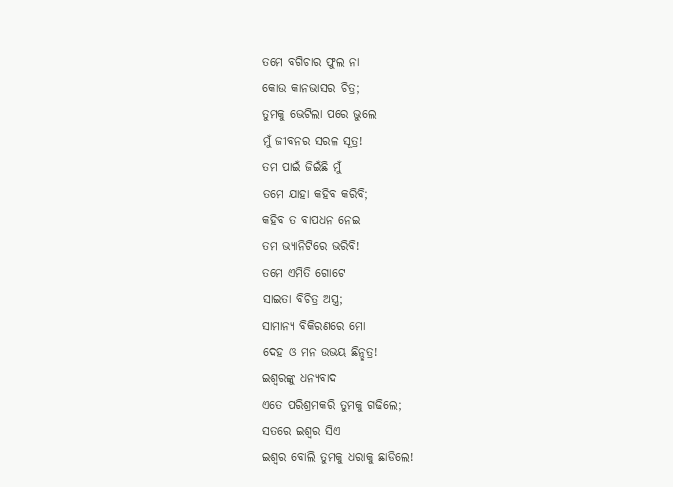ତମେ ବଗିଚାର ଫୁଲ ନା
କୋଉ କାନଭାସର ଚିତ୍ର;
ତୁମକୁ ଭେଟିଲା ପରେ ଭୁଲେ
ମୁଁ ଜୀବନର ସରଳ ସୂତ୍ର!
ତମ ପାଇଁ ଜିଇଁଛି ମୁଁ
ତମେ ଯାହା କହିବ କରିବି;
କହିବ ତ ବାପଧନ ନେଇ
ତମ ଭ୍ୟାନିଟିରେ ଭରିବି!
ତମେ ଏମିତି ଗୋଟେ
ସାଇତା ବିଚିତ୍ର ଅସ୍ତ୍ର;
ସାମାନ୍ୟ ବିକିରଣରେ ମୋ
ଦେହ ଓ ମନ ଉଭୟ ଛିନ୍ଛତ୍ର!
ଇଶ୍ବରଙ୍କୁ ଧନ୍ୟବାଦ
ଏତେ ପରିଶ୍ରମକରି ତୁମକୁ ଗଢିଲେ;
ସତରେ ଇଶ୍ବର ସିଏ
ଇଶ୍ବର ବୋଲି ତୁମକୁ ଧରାକୁ ଛାଡିଲେ!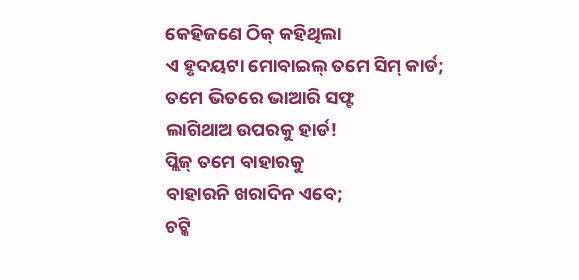କେହିଜଣେ ଠିକ୍ କହିଥିଲା
ଏ ହୃଦୟଟା ମୋବାଇଲ୍ ତମେ ସିମ୍ କାର୍ଡ;
ତମେ ଭିତରେ ଭାଆରି ସଫ୍ଟ
ଲାଗିଥାଅ ଉପରକୁ ହାର୍ଡ!
ପ୍ଲିଜ୍ ତମେ ବାହାରକୁ
ବାହାରନି ଖରାଦିନ ଏବେ;
ଚଟ୍କି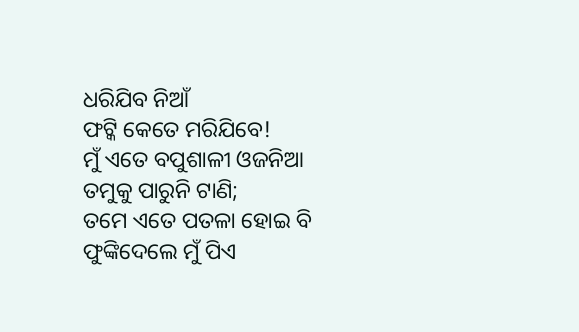ଧରିଯିବ ନିଆଁ
ଫଟ୍କି କେତେ ମରିଯିବେ!
ମୁଁ ଏତେ ବପୁଶାଳୀ ଓଜନିଆ
ତମୁକୁ ପାରୁନି ଟାଣି;
ତମେ ଏତେ ପତଳା ହୋଇ ବି
ଫୁଙ୍କିଦେଲେ ମୁଁ ପିଏ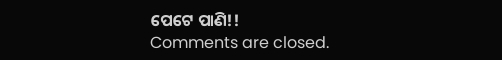ପେଟେ ପାଣି!!
Comments are closed.